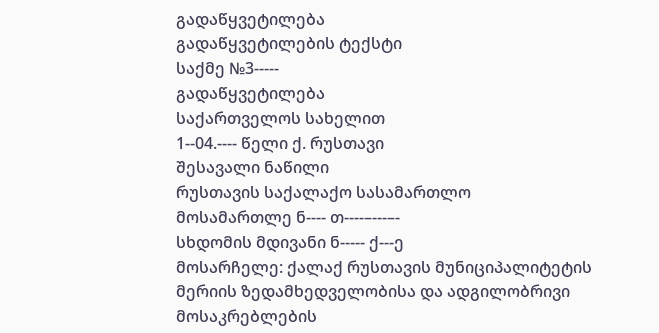გადაწყვეტილება
გადაწყვეტილების ტექსტი
საქმე №3-----
გადაწყვეტილება
საქართველოს სახელით
1--04.---- წელი ქ. რუსთავი
შესავალი ნაწილი
რუსთავის საქალაქო სასამართლო
მოსამართლე ნ---- თ----–---–-
სხდომის მდივანი ნ----- ქ---ე
მოსარჩელე: ქალაქ რუსთავის მუნიციპალიტეტის მერიის ზედამხედველობისა და ადგილობრივი მოსაკრებლების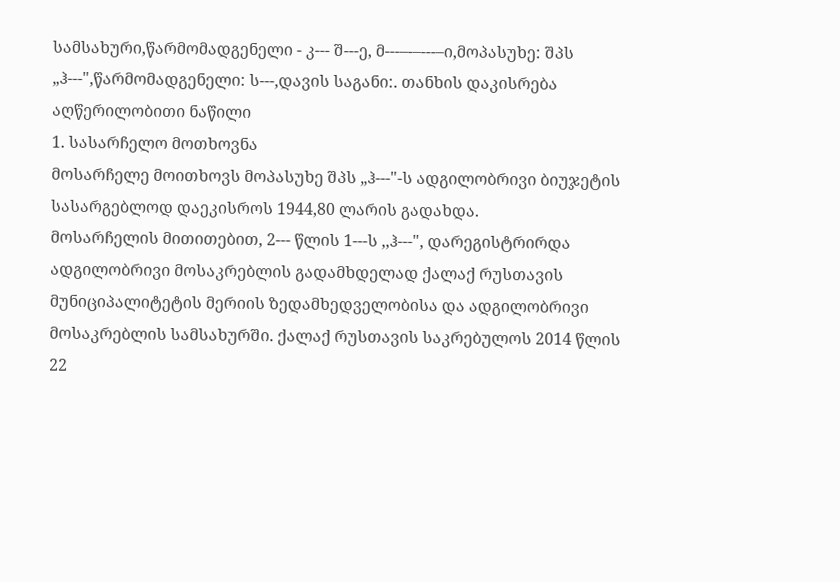სამსახური,წარმომადგენელი - კ--- შ---ე, მ---–-–---–ი,მოპასუხე: შპს „ჰ---",წარმომადგენელი: ს---,დავის საგანი:. თანხის დაკისრება
აღწერილობითი ნაწილი
1. სასარჩელო მოთხოვნა
მოსარჩელე მოითხოვს მოპასუხე შპს „ჰ---"-ს ადგილობრივი ბიუჯეტის სასარგებლოდ დაეკისროს 1944,80 ლარის გადახდა.
მოსარჩელის მითითებით, 2--- წლის 1---ს ,,ჰ---", დარეგისტრირდა ადგილობრივი მოსაკრებლის გადამხდელად ქალაქ რუსთავის მუნიციპალიტეტის მერიის ზედამხედველობისა და ადგილობრივი მოსაკრებლის სამსახურში. ქალაქ რუსთავის საკრებულოს 2014 წლის 22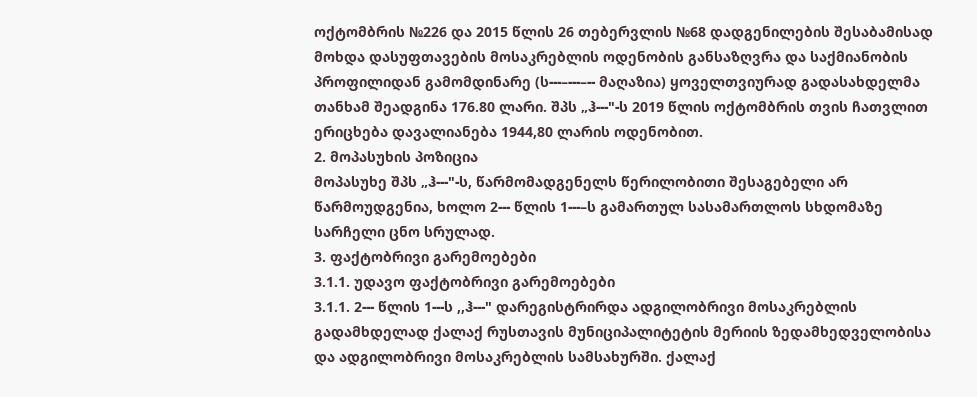ოქტომბრის №226 და 2015 წლის 26 თებერვლის №68 დადგენილების შესაბამისად მოხდა დასუფთავების მოსაკრებლის ოდენობის განსაზღვრა და საქმიანობის პროფილიდან გამომდინარე (ს---–---–-- მაღაზია) ყოველთვიურად გადასახდელმა თანხამ შეადგინა 176.80 ლარი. შპს „ჰ---"-ს 2019 წლის ოქტომბრის თვის ჩათვლით ერიცხება დავალიანება 1944,80 ლარის ოდენობით.
2. მოპასუხის პოზიცია
მოპასუხე შპს „ჰ---"-ს, წარმომადგენელს წერილობითი შესაგებელი არ წარმოუდგენია, ხოლო 2--- წლის 1---–ს გამართულ სასამართლოს სხდომაზე სარჩელი ცნო სრულად.
3. ფაქტობრივი გარემოებები
3.1.1. უდავო ფაქტობრივი გარემოებები
3.1.1. 2--- წლის 1---ს ,,ჰ---" დარეგისტრირდა ადგილობრივი მოსაკრებლის გადამხდელად ქალაქ რუსთავის მუნიციპალიტეტის მერიის ზედამხედველობისა და ადგილობრივი მოსაკრებლის სამსახურში. ქალაქ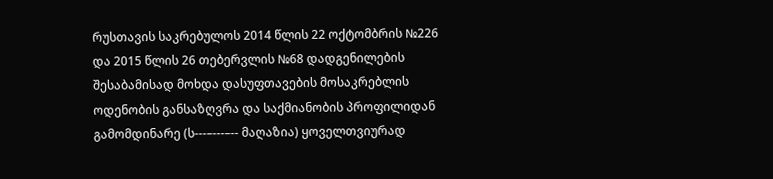რუსთავის საკრებულოს 2014 წლის 22 ოქტომბრის №226 და 2015 წლის 26 თებერვლის №68 დადგენილების შესაბამისად მოხდა დასუფთავების მოსაკრებლის ოდენობის განსაზღვრა და საქმიანობის პროფილიდან გამომდინარე (ს---–---–-- მაღაზია) ყოველთვიურად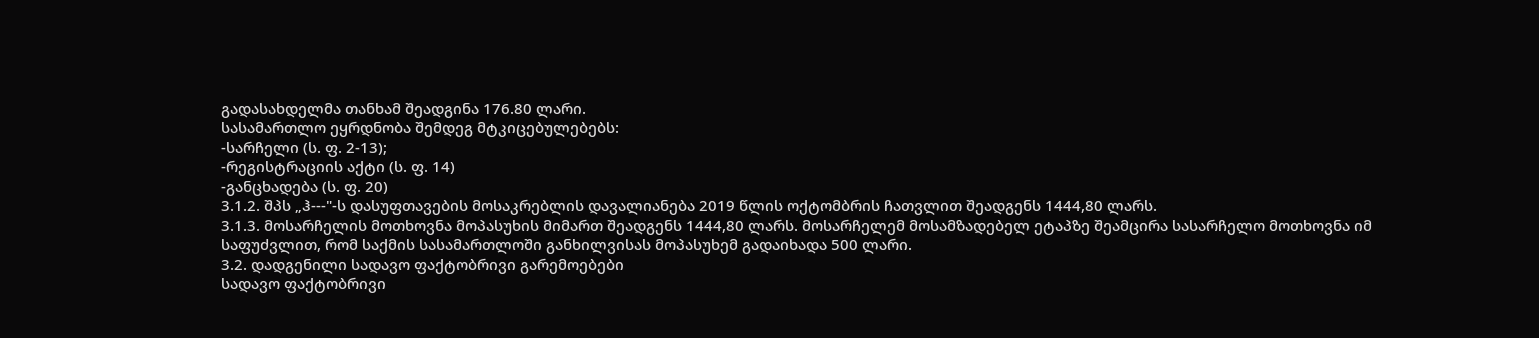გადასახდელმა თანხამ შეადგინა 176.80 ლარი.
სასამართლო ეყრდნობა შემდეგ მტკიცებულებებს:
-სარჩელი (ს. ფ. 2-13);
-რეგისტრაციის აქტი (ს. ფ. 14)
-განცხადება (ს. ფ. 20)
3.1.2. შპს „ჰ---"-ს დასუფთავების მოსაკრებლის დავალიანება 2019 წლის ოქტომბრის ჩათვლით შეადგენს 1444,80 ლარს.
3.1.3. მოსარჩელის მოთხოვნა მოპასუხის მიმართ შეადგენს 1444,80 ლარს. მოსარჩელემ მოსამზადებელ ეტაპზე შეამცირა სასარჩელო მოთხოვნა იმ საფუძვლით, რომ საქმის სასამართლოში განხილვისას მოპასუხემ გადაიხადა 500 ლარი.
3.2. დადგენილი სადავო ფაქტობრივი გარემოებები
სადავო ფაქტობრივი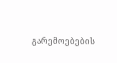გარემოებების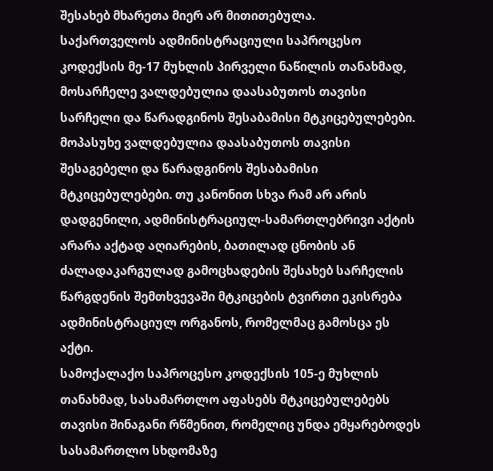შესახებ მხარეთა მიერ არ მითითებულა.
საქართველოს ადმინისტრაციული საპროცესო კოდექსის მე-17 მუხლის პირველი ნაწილის თანახმად, მოსარჩელე ვალდებულია დაასაბუთოს თავისი სარჩელი და წარადგინოს შესაბამისი მტკიცებულებები. მოპასუხე ვალდებულია დაასაბუთოს თავისი შესაგებელი და წარადგინოს შესაბამისი მტკიცებულებები. თუ კანონით სხვა რამ არ არის დადგენილი, ადმინისტრაციულ-სამართლებრივი აქტის არარა აქტად აღიარების, ბათილად ცნობის ან ძალადაკარგულად გამოცხადების შესახებ სარჩელის წარგდენის შემთხვევაში მტკიცების ტვირთი ეკისრება ადმინისტრაციულ ორგანოს, რომელმაც გამოსცა ეს აქტი.
სამოქალაქო საპროცესო კოდექსის 105-ე მუხლის თანახმად, სასამართლო აფასებს მტკიცებულებებს თავისი შინაგანი რწმენით, რომელიც უნდა ემყარებოდეს სასამართლო სხდომაზე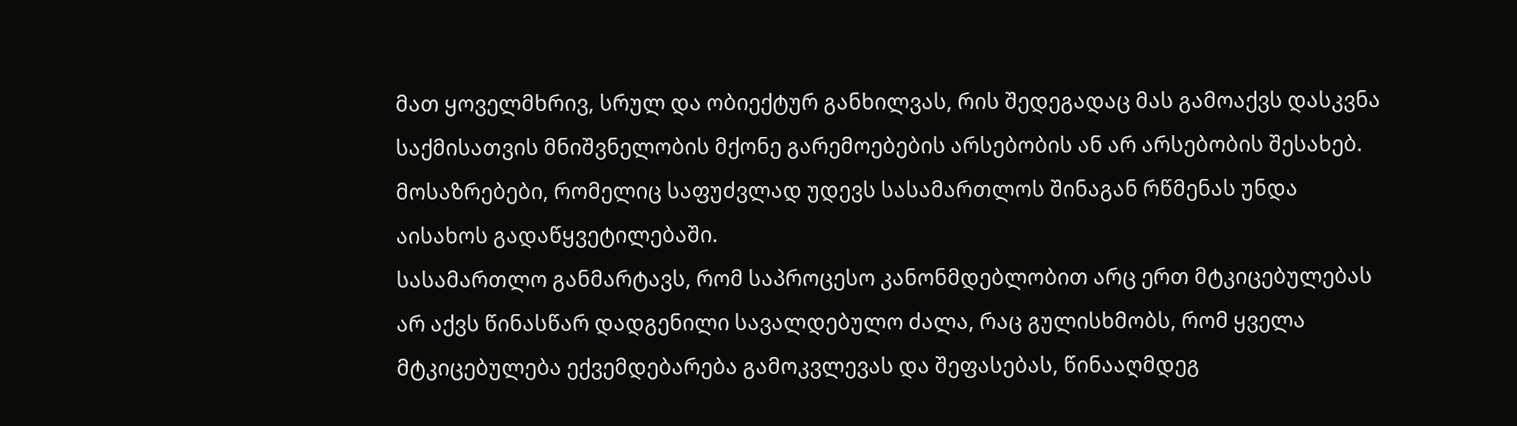მათ ყოველმხრივ, სრულ და ობიექტურ განხილვას, რის შედეგადაც მას გამოაქვს დასკვნა საქმისათვის მნიშვნელობის მქონე გარემოებების არსებობის ან არ არსებობის შესახებ. მოსაზრებები, რომელიც საფუძვლად უდევს სასამართლოს შინაგან რწმენას უნდა აისახოს გადაწყვეტილებაში.
სასამართლო განმარტავს, რომ საპროცესო კანონმდებლობით არც ერთ მტკიცებულებას არ აქვს წინასწარ დადგენილი სავალდებულო ძალა, რაც გულისხმობს, რომ ყველა მტკიცებულება ექვემდებარება გამოკვლევას და შეფასებას, წინააღმდეგ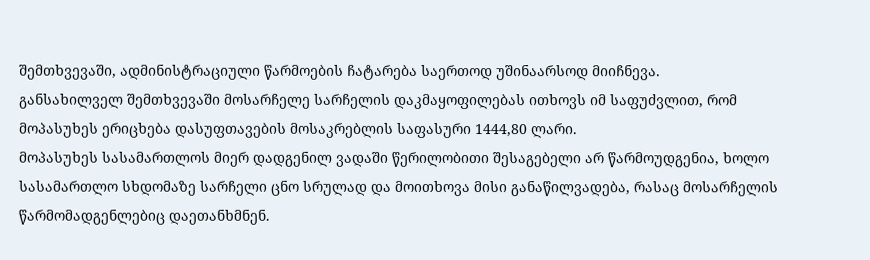შემთხვევაში, ადმინისტრაციული წარმოების ჩატარება საერთოდ უშინაარსოდ მიიჩნევა.
განსახილველ შემთხვევაში მოსარჩელე სარჩელის დაკმაყოფილებას ითხოვს იმ საფუძვლით, რომ მოპასუხეს ერიცხება დასუფთავების მოსაკრებლის საფასური 1444,80 ლარი.
მოპასუხეს სასამართლოს მიერ დადგენილ ვადაში წერილობითი შესაგებელი არ წარმოუდგენია, ხოლო სასამართლო სხდომაზე სარჩელი ცნო სრულად და მოითხოვა მისი განაწილვადება, რასაც მოსარჩელის წარმომადგენლებიც დაეთანხმნენ.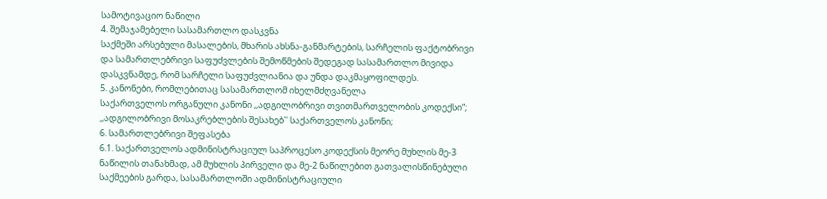სამოტივაციო ნაწილი
4. შემაჯამებელი სასამართლო დასკვნა
საქმეში არსებული მასალების, მხარის ახსნა-განმარტების, სარჩელის ფაქტობრივი და სამართლებრივი საფუძვლების შემოწმების შედეგად სასამართლო მივიდა დასკვნამდე, რომ სარჩელი საფუძვლიანია და უნდა დაკმაყოფილდეს.
5. კანონები, რომლებითაც სასამართლომ იხელმძღვანელა
საქართველოს ორგანული კანონი ,,ადგილობრივი თვითმართველობის კოდექსი“;
,,ადგილობრივი მოსაკრებლების შესახებ'' საქართველოს კანონი;
6. სამართლებრივი შეფასება
6.1. საქართველოს ადმინისტრაციულ საპროცესო კოდექსის მეორე მუხლის მე-3 ნაწილის თანახმად, ამ მუხლის პირველი და მე-2 ნაწილებით გათვალისწინებული საქმეების გარდა, სასამართლოში ადმინისტრაციული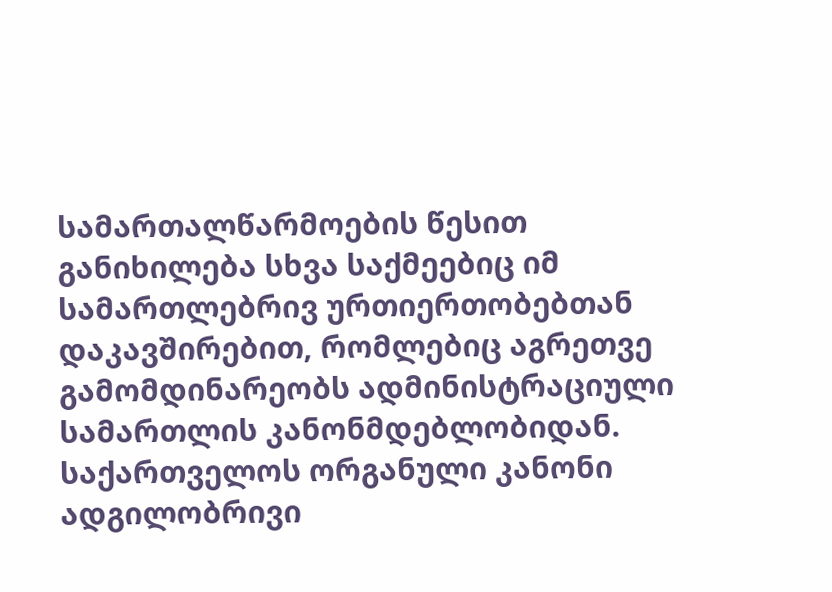სამართალწარმოების წესით განიხილება სხვა საქმეებიც იმ სამართლებრივ ურთიერთობებთან დაკავშირებით, რომლებიც აგრეთვე გამომდინარეობს ადმინისტრაციული სამართლის კანონმდებლობიდან.
საქართველოს ორგანული კანონი ადგილობრივი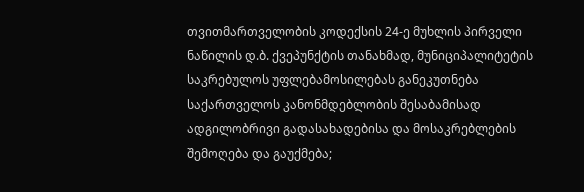თვითმართველობის კოდექსის 24-ე მუხლის პირველი ნაწილის დ.ბ. ქვეპუნქტის თანახმად, მუნიციპალიტეტის საკრებულოს უფლებამოსილებას განეკუთნება საქართველოს კანონმდებლობის შესაბამისად ადგილობრივი გადასახადებისა და მოსაკრებლების შემოღება და გაუქმება;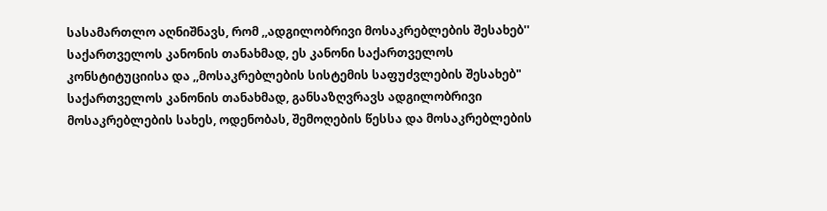სასამართლო აღნიშნავს, რომ ,,ადგილობრივი მოსაკრებლების შესახებ'' საქართველოს კანონის თანახმად, ეს კანონი საქართველოს კონსტიტუციისა და ,,მოსაკრებლების სისტემის საფუძვლების შესახებ" საქართველოს კანონის თანახმად, განსაზღვრავს ადგილობრივი მოსაკრებლების სახეს, ოდენობას, შემოღების წესსა და მოსაკრებლების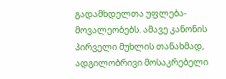გადამხდელთა უფლება-მოვალეობებს. ამავე კანონის პირველი მუხლის თანახმად, ადგილობრივი მოსაკრებელი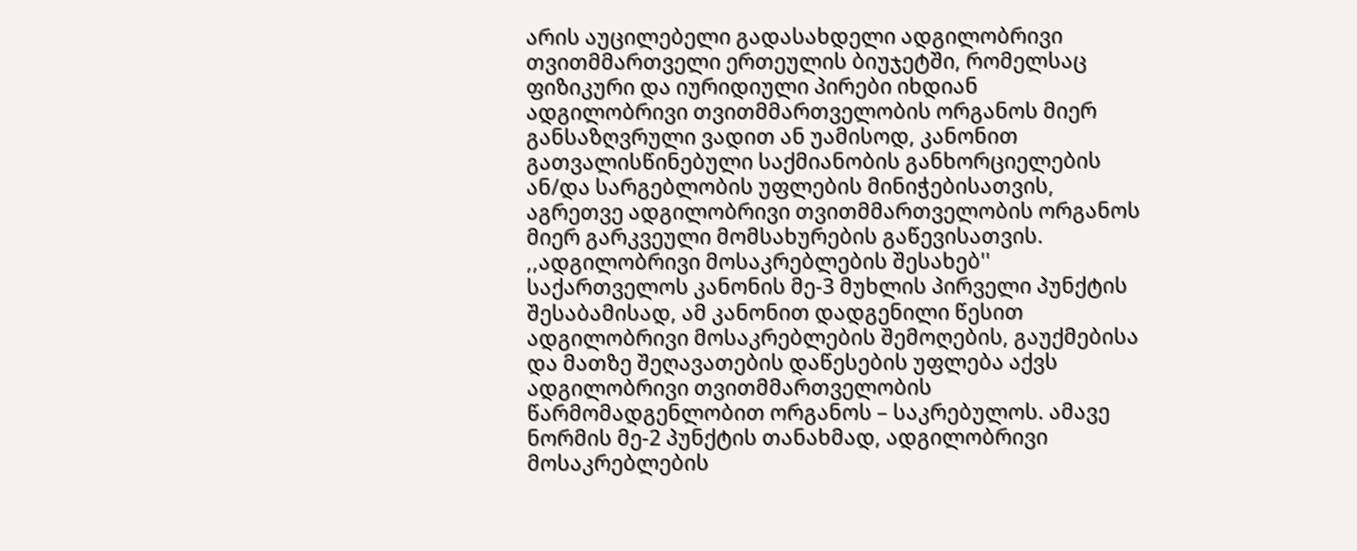არის აუცილებელი გადასახდელი ადგილობრივი თვითმმართველი ერთეულის ბიუჯეტში, რომელსაც ფიზიკური და იურიდიული პირები იხდიან ადგილობრივი თვითმმართველობის ორგანოს მიერ განსაზღვრული ვადით ან უამისოდ, კანონით გათვალისწინებული საქმიანობის განხორციელების ან/და სარგებლობის უფლების მინიჭებისათვის, აგრეთვე ადგილობრივი თვითმმართველობის ორგანოს მიერ გარკვეული მომსახურების გაწევისათვის.
,,ადგილობრივი მოსაკრებლების შესახებ'' საქართველოს კანონის მე-3 მუხლის პირველი პუნქტის შესაბამისად, ამ კანონით დადგენილი წესით ადგილობრივი მოსაკრებლების შემოღების, გაუქმებისა და მათზე შეღავათების დაწესების უფლება აქვს ადგილობრივი თვითმმართველობის წარმომადგენლობით ორგანოს – საკრებულოს. ამავე ნორმის მე-2 პუნქტის თანახმად, ადგილობრივი მოსაკრებლების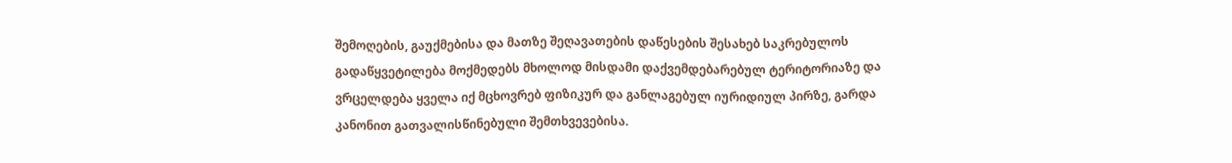შემოღების, გაუქმებისა და მათზე შეღავათების დაწესების შესახებ საკრებულოს გადაწყვეტილება მოქმედებს მხოლოდ მისდამი დაქვემდებარებულ ტერიტორიაზე და ვრცელდება ყველა იქ მცხოვრებ ფიზიკურ და განლაგებულ იურიდიულ პირზე, გარდა კანონით გათვალისწინებული შემთხვევებისა.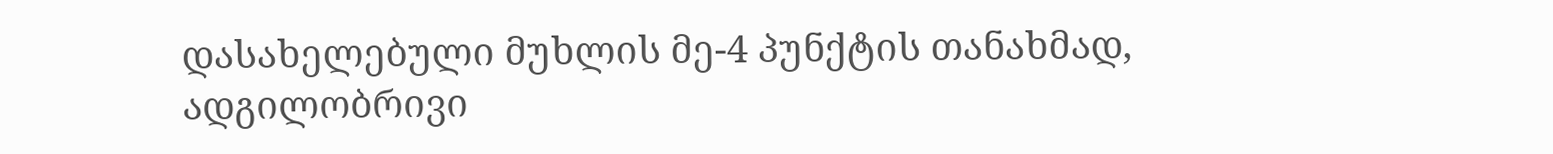დასახელებული მუხლის მე-4 პუნქტის თანახმად, ადგილობრივი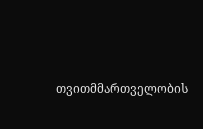თვითმმართველობის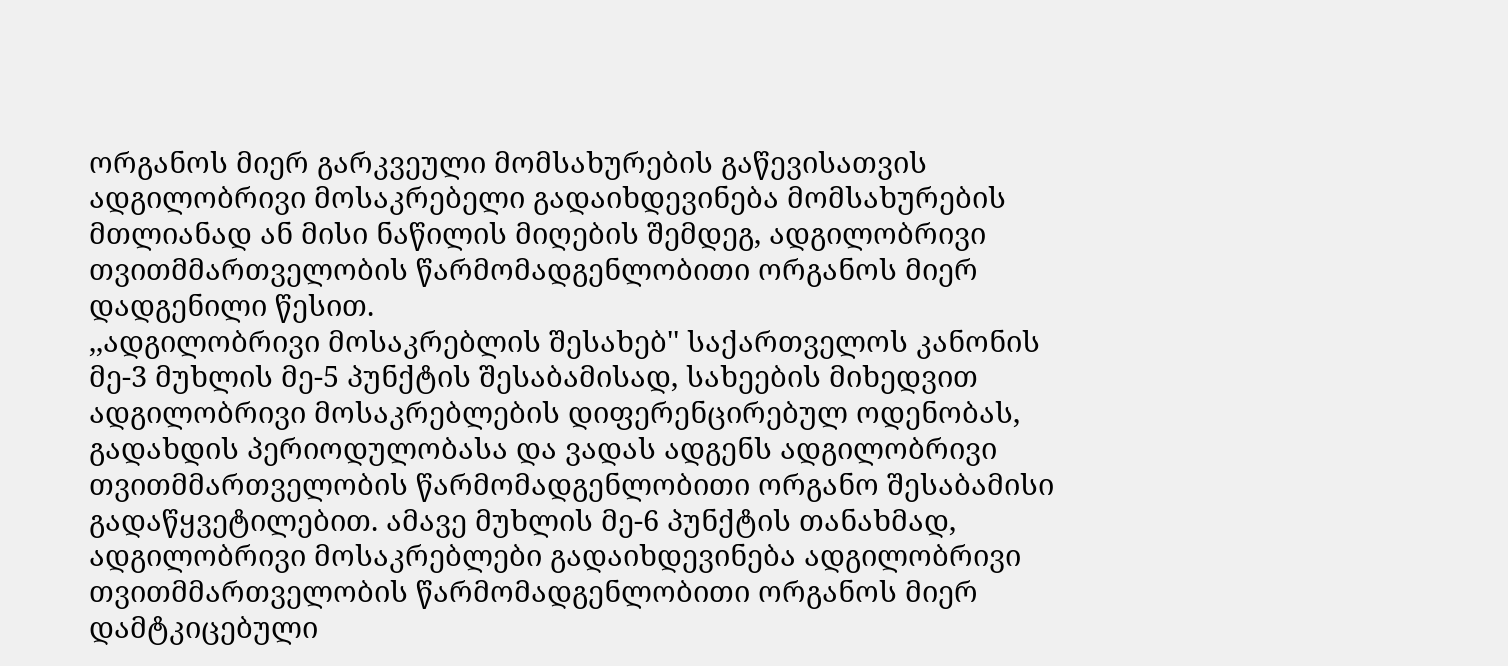ორგანოს მიერ გარკვეული მომსახურების გაწევისათვის ადგილობრივი მოსაკრებელი გადაიხდევინება მომსახურების მთლიანად ან მისი ნაწილის მიღების შემდეგ, ადგილობრივი თვითმმართველობის წარმომადგენლობითი ორგანოს მიერ დადგენილი წესით.
,,ადგილობრივი მოსაკრებლის შესახებ'' საქართველოს კანონის მე-3 მუხლის მე-5 პუნქტის შესაბამისად, სახეების მიხედვით ადგილობრივი მოსაკრებლების დიფერენცირებულ ოდენობას, გადახდის პერიოდულობასა და ვადას ადგენს ადგილობრივი თვითმმართველობის წარმომადგენლობითი ორგანო შესაბამისი გადაწყვეტილებით. ამავე მუხლის მე-6 პუნქტის თანახმად, ადგილობრივი მოსაკრებლები გადაიხდევინება ადგილობრივი თვითმმართველობის წარმომადგენლობითი ორგანოს მიერ დამტკიცებული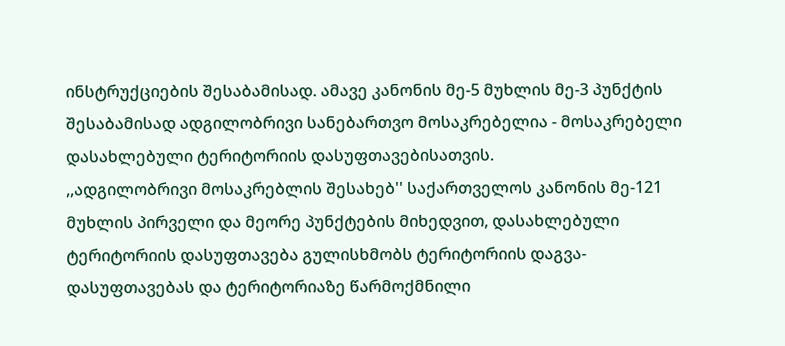ინსტრუქციების შესაბამისად. ამავე კანონის მე-5 მუხლის მე-3 პუნქტის შესაბამისად ადგილობრივი სანებართვო მოსაკრებელია - მოსაკრებელი დასახლებული ტერიტორიის დასუფთავებისათვის.
,,ადგილობრივი მოსაკრებლის შესახებ'' საქართველოს კანონის მე-121 მუხლის პირველი და მეორე პუნქტების მიხედვით, დასახლებული ტერიტორიის დასუფთავება გულისხმობს ტერიტორიის დაგვა-დასუფთავებას და ტერიტორიაზე წარმოქმნილი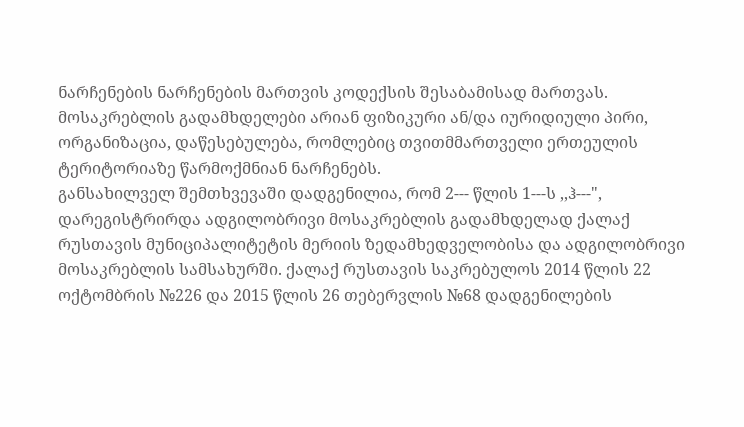ნარჩენების ნარჩენების მართვის კოდექსის შესაბამისად მართვას. მოსაკრებლის გადამხდელები არიან ფიზიკური ან/და იურიდიული პირი, ორგანიზაცია, დაწესებულება, რომლებიც თვითმმართველი ერთეულის ტერიტორიაზე წარმოქმნიან ნარჩენებს.
განსახილველ შემთხვევაში დადგენილია, რომ 2--- წლის 1---ს ,,ჰ---", დარეგისტრირდა ადგილობრივი მოსაკრებლის გადამხდელად ქალაქ რუსთავის მუნიციპალიტეტის მერიის ზედამხედველობისა და ადგილობრივი მოსაკრებლის სამსახურში. ქალაქ რუსთავის საკრებულოს 2014 წლის 22 ოქტომბრის №226 და 2015 წლის 26 თებერვლის №68 დადგენილების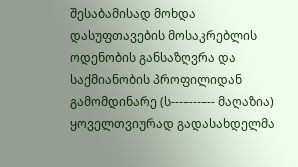შესაბამისად მოხდა დასუფთავების მოსაკრებლის ოდენობის განსაზღვრა და საქმიანობის პროფილიდან გამომდინარე (ს---–---–-- მაღაზია) ყოველთვიურად გადასახდელმა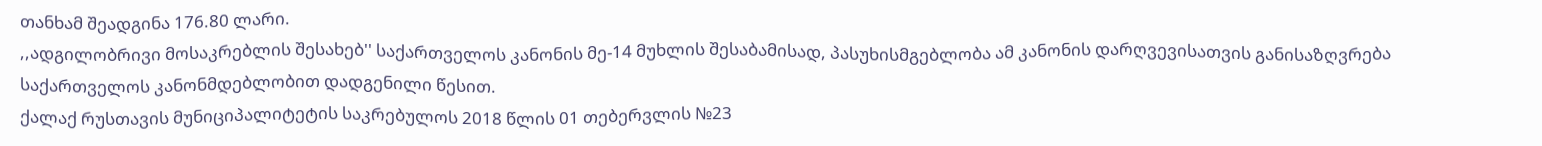თანხამ შეადგინა 176.80 ლარი.
,,ადგილობრივი მოსაკრებლის შესახებ'' საქართველოს კანონის მე-14 მუხლის შესაბამისად, პასუხისმგებლობა ამ კანონის დარღვევისათვის განისაზღვრება საქართველოს კანონმდებლობით დადგენილი წესით.
ქალაქ რუსთავის მუნიციპალიტეტის საკრებულოს 2018 წლის 01 თებერვლის №23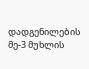დადგენილების მე-3 მუხლის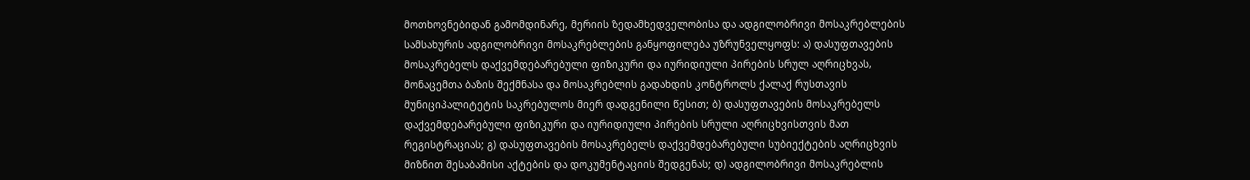მოთხოვნებიდან გამომდინარე, მერიის ზედამხედველობისა და ადგილობრივი მოსაკრებლების სამსახურის ადგილობრივი მოსაკრებლების განყოფილება უზრუნველყოფს: ა) დასუფთავების მოსაკრებელს დაქვემდებარებული ფიზიკური და იურიდიული პირების სრულ აღრიცხვას, მონაცემთა ბაზის შექმნასა და მოსაკრებლის გადახდის კონტროლს ქალაქ რუსთავის მუნიციპალიტეტის საკრებულოს მიერ დადგენილი წესით; ბ) დასუფთავების მოსაკრებელს დაქვემდებარებული ფიზიკური და იურიდიული პირების სრული აღრიცხვისთვის მათ რეგისტრაციას; გ) დასუფთავების მოსაკრებელს დაქვემდებარებული სუბიექტების აღრიცხვის მიზნით შესაბამისი აქტების და დოკუმენტაციის შედგენას; დ) ადგილობრივი მოსაკრებლის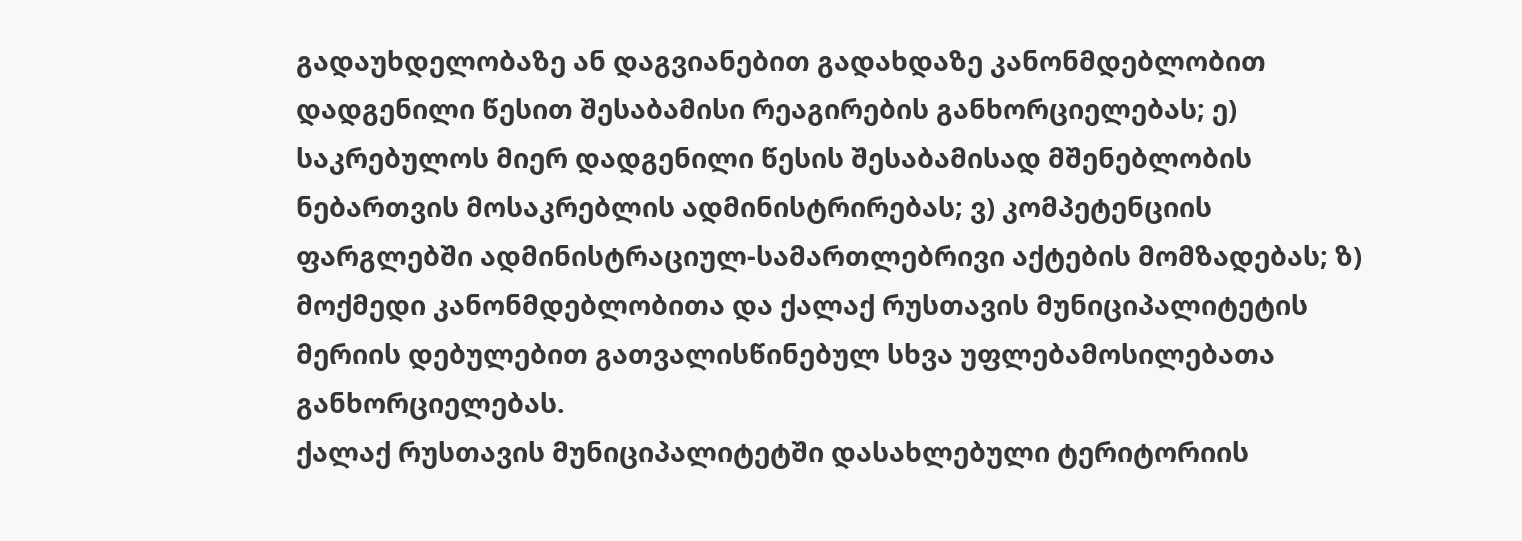გადაუხდელობაზე ან დაგვიანებით გადახდაზე კანონმდებლობით დადგენილი წესით შესაბამისი რეაგირების განხორციელებას; ე) საკრებულოს მიერ დადგენილი წესის შესაბამისად მშენებლობის ნებართვის მოსაკრებლის ადმინისტრირებას; ვ) კომპეტენციის ფარგლებში ადმინისტრაციულ-სამართლებრივი აქტების მომზადებას; ზ) მოქმედი კანონმდებლობითა და ქალაქ რუსთავის მუნიციპალიტეტის მერიის დებულებით გათვალისწინებულ სხვა უფლებამოსილებათა განხორციელებას.
ქალაქ რუსთავის მუნიციპალიტეტში დასახლებული ტერიტორიის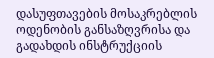დასუფთავების მოსაკრებლის ოდენობის განსაზღვრისა და გადახდის ინსტრუქციის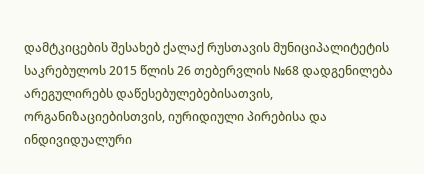დამტკიცების შესახებ ქალაქ რუსთავის მუნიციპალიტეტის საკრებულოს 2015 წლის 26 თებერვლის №68 დადგენილება არეგულირებს დაწესებულებებისათვის, ორგანიზაციებისთვის, იურიდიული პირებისა და ინდივიდუალური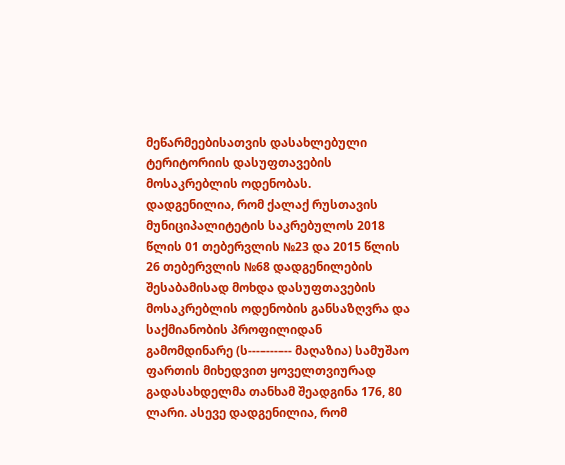მეწარმეებისათვის დასახლებული ტერიტორიის დასუფთავების მოსაკრებლის ოდენობას.
დადგენილია, რომ ქალაქ რუსთავის მუნიციპალიტეტის საკრებულოს 2018 წლის 01 თებერვლის №23 და 2015 წლის 26 თებერვლის №68 დადგენილების შესაბამისად მოხდა დასუფთავების მოსაკრებლის ოდენობის განსაზღვრა და საქმიანობის პროფილიდან გამომდინარე (ს---–---–-- მაღაზია) სამუშაო ფართის მიხედვით ყოველთვიურად გადასახდელმა თანხამ შეადგინა 176, 80 ლარი. ასევე დადგენილია, რომ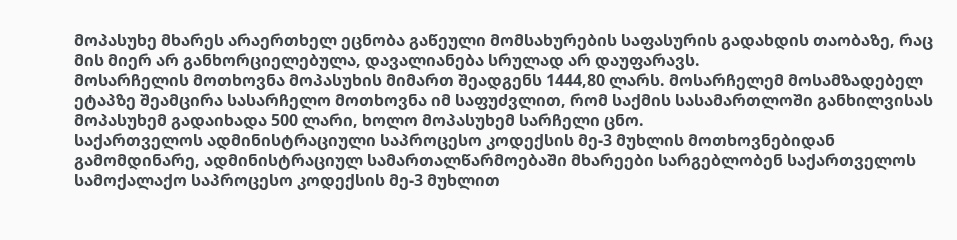მოპასუხე მხარეს არაერთხელ ეცნობა გაწეული მომსახურების საფასურის გადახდის თაობაზე, რაც მის მიერ არ განხორციელებულა, დავალიანება სრულად არ დაუფარავს.
მოსარჩელის მოთხოვნა მოპასუხის მიმართ შეადგენს 1444,80 ლარს. მოსარჩელემ მოსამზადებელ ეტაპზე შეამცირა სასარჩელო მოთხოვნა იმ საფუძვლით, რომ საქმის სასამართლოში განხილვისას მოპასუხემ გადაიხადა 500 ლარი, ხოლო მოპასუხემ სარჩელი ცნო.
საქართველოს ადმინისტრაციული საპროცესო კოდექსის მე-3 მუხლის მოთხოვნებიდან გამომდინარე, ადმინისტრაციულ სამართალწარმოებაში მხარეები სარგებლობენ საქართველოს სამოქალაქო საპროცესო კოდექსის მე-3 მუხლით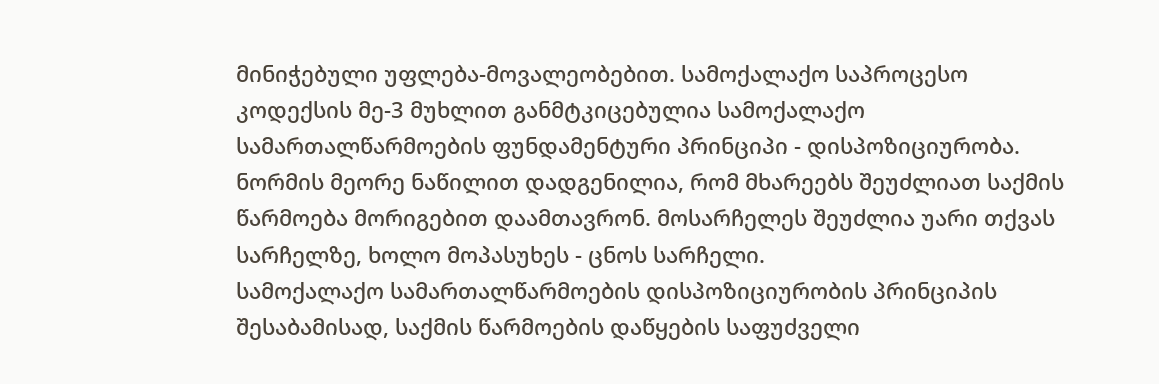მინიჭებული უფლება-მოვალეობებით. სამოქალაქო საპროცესო კოდექსის მე-3 მუხლით განმტკიცებულია სამოქალაქო სამართალწარმოების ფუნდამენტური პრინციპი - დისპოზიციურობა. ნორმის მეორე ნაწილით დადგენილია, რომ მხარეებს შეუძლიათ საქმის წარმოება მორიგებით დაამთავრონ. მოსარჩელეს შეუძლია უარი თქვას სარჩელზე, ხოლო მოპასუხეს - ცნოს სარჩელი.
სამოქალაქო სამართალწარმოების დისპოზიციურობის პრინციპის შესაბამისად, საქმის წარმოების დაწყების საფუძველი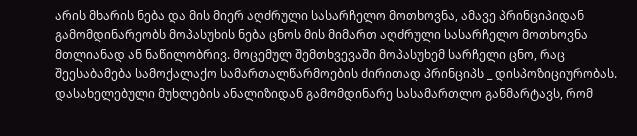არის მხარის ნება და მის მიერ აღძრული სასარჩელო მოთხოვნა, ამავე პრინციპიდან გამომდინარეობს მოპასუხის ნება ცნოს მის მიმართ აღძრული სასარჩელო მოთხოვნა მთლიანად ან ნაწილობრივ. მოცემულ შემთხვევაში მოპასუხემ სარჩელი ცნო, რაც შეესაბამება სამოქალაქო სამართალწარმოების ძირითად პრინციპს _ დისპოზიციურობას.
დასახელებული მუხლების ანალიზიდან გამომდინარე სასამართლო განმარტავს, რომ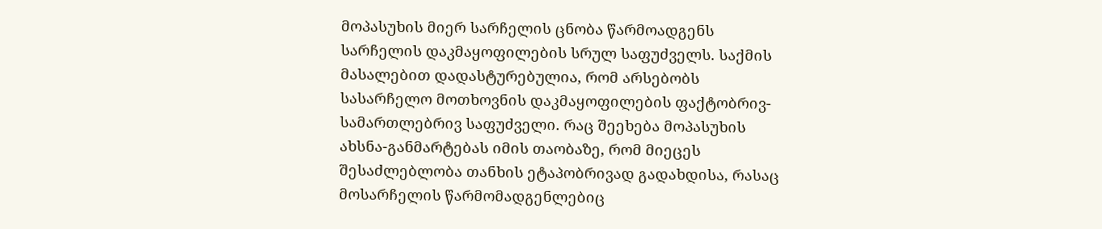მოპასუხის მიერ სარჩელის ცნობა წარმოადგენს სარჩელის დაკმაყოფილების სრულ საფუძველს. საქმის მასალებით დადასტურებულია, რომ არსებობს სასარჩელო მოთხოვნის დაკმაყოფილების ფაქტობრივ-სამართლებრივ საფუძველი. რაც შეეხება მოპასუხის ახსნა-განმარტებას იმის თაობაზე, რომ მიეცეს შესაძლებლობა თანხის ეტაპობრივად გადახდისა, რასაც მოსარჩელის წარმომადგენლებიც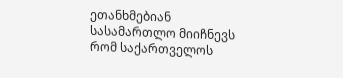ეთანხმებიან სასამართლო მიიჩნევს რომ საქართველოს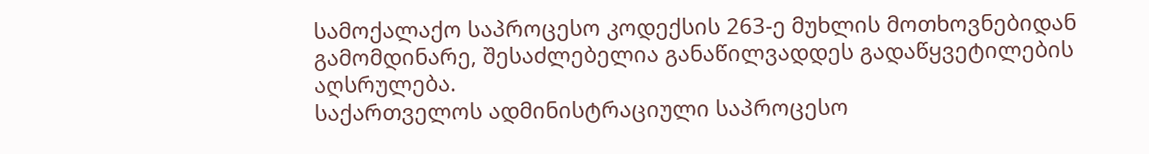სამოქალაქო საპროცესო კოდექსის 263-ე მუხლის მოთხოვნებიდან გამომდინარე, შესაძლებელია განაწილვადდეს გადაწყვეტილების აღსრულება.
საქართველოს ადმინისტრაციული საპროცესო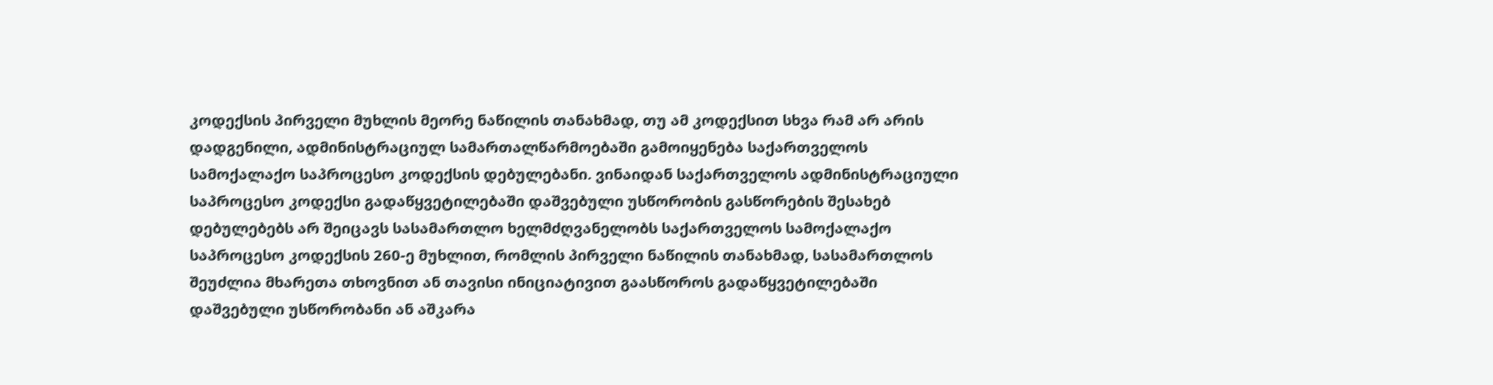კოდექსის პირველი მუხლის მეორე ნაწილის თანახმად, თუ ამ კოდექსით სხვა რამ არ არის დადგენილი, ადმინისტრაციულ სამართალწარმოებაში გამოიყენება საქართველოს სამოქალაქო საპროცესო კოდექსის დებულებანი. ვინაიდან საქართველოს ადმინისტრაციული საპროცესო კოდექსი გადაწყვეტილებაში დაშვებული უსწორობის გასწორების შესახებ დებულებებს არ შეიცავს სასამართლო ხელმძღვანელობს საქართველოს სამოქალაქო საპროცესო კოდექსის 260-ე მუხლით, რომლის პირველი ნაწილის თანახმად, სასამართლოს შეუძლია მხარეთა თხოვნით ან თავისი ინიციატივით გაასწოროს გადაწყვეტილებაში დაშვებული უსწორობანი ან აშკარა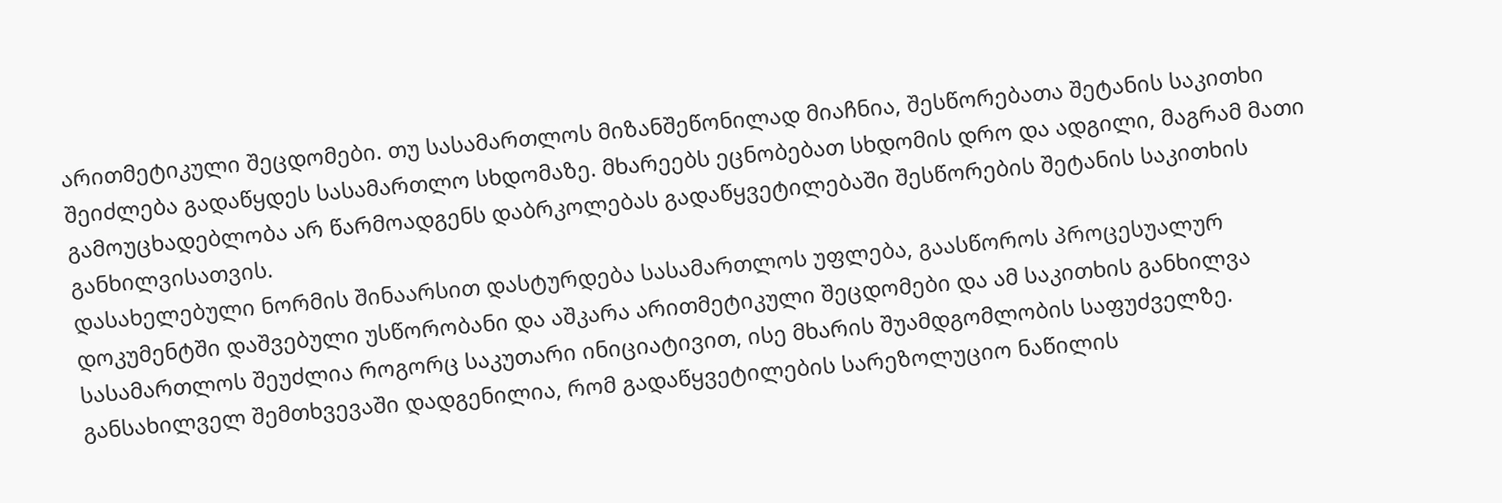არითმეტიკული შეცდომები. თუ სასამართლოს მიზანშეწონილად მიაჩნია, შესწორებათა შეტანის საკითხი შეიძლება გადაწყდეს სასამართლო სხდომაზე. მხარეებს ეცნობებათ სხდომის დრო და ადგილი, მაგრამ მათი გამოუცხადებლობა არ წარმოადგენს დაბრკოლებას გადაწყვეტილებაში შესწორების შეტანის საკითხის განხილვისათვის.
დასახელებული ნორმის შინაარსით დასტურდება სასამართლოს უფლება, გაასწოროს პროცესუალურ დოკუმენტში დაშვებული უსწორობანი და აშკარა არითმეტიკული შეცდომები და ამ საკითხის განხილვა სასამართლოს შეუძლია როგორც საკუთარი ინიციატივით, ისე მხარის შუამდგომლობის საფუძველზე.
განსახილველ შემთხვევაში დადგენილია, რომ გადაწყვეტილების სარეზოლუციო ნაწილის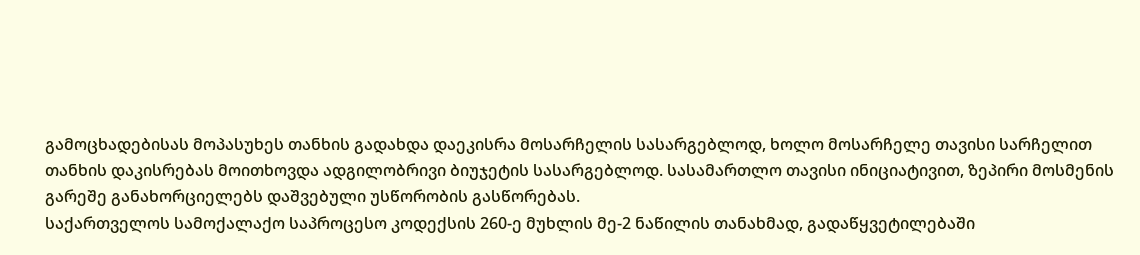გამოცხადებისას მოპასუხეს თანხის გადახდა დაეკისრა მოსარჩელის სასარგებლოდ, ხოლო მოსარჩელე თავისი სარჩელით თანხის დაკისრებას მოითხოვდა ადგილობრივი ბიუჯეტის სასარგებლოდ. სასამართლო თავისი ინიციატივით, ზეპირი მოსმენის გარეშე განახორციელებს დაშვებული უსწორობის გასწორებას.
საქართველოს სამოქალაქო საპროცესო კოდექსის 260-ე მუხლის მე-2 ნაწილის თანახმად, გადაწყვეტილებაში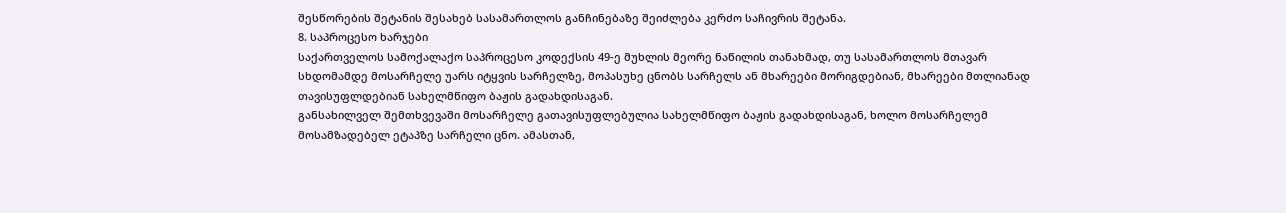შესწორების შეტანის შესახებ სასამართლოს განჩინებაზე შეიძლება კერძო საჩივრის შეტანა.
8. საპროცესო ხარჯები
საქართველოს სამოქალაქო საპროცესო კოდექსის 49-ე მუხლის მეორე ნაწილის თანახმად, თუ სასამართლოს მთავარ სხდომამდე მოსარჩელე უარს იტყვის სარჩელზე, მოპასუხე ცნობს სარჩელს ან მხარეები მორიგდებიან, მხარეები მთლიანად თავისუფლდებიან სახელმწიფო ბაჟის გადახდისაგან.
განსახილველ შემთხვევაში მოსარჩელე გათავისუფლებულია სახელმწიფო ბაჟის გადახდისაგან, ხოლო მოსარჩელემ მოსამზადებელ ეტაპზე სარჩელი ცნო. ამასთან,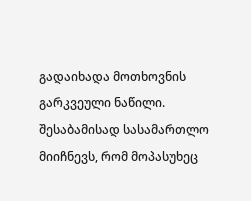გადაიხადა მოთხოვნის გარკვეული ნაწილი. შესაბამისად სასამართლო მიიჩნევს, რომ მოპასუხეც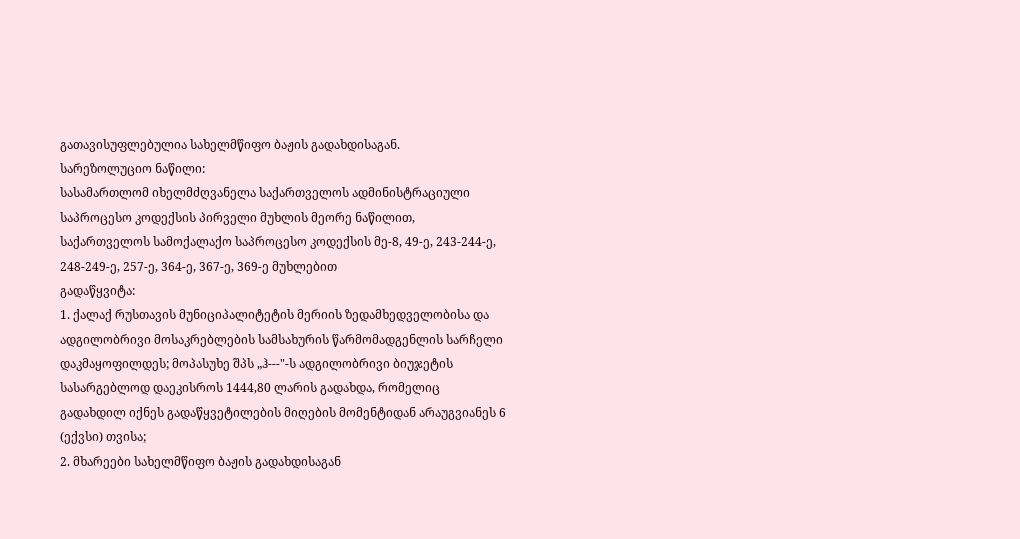გათავისუფლებულია სახელმწიფო ბაჟის გადახდისაგან.
სარეზოლუციო ნაწილი:
სასამართლომ იხელმძღვანელა საქართველოს ადმინისტრაციული საპროცესო კოდექსის პირველი მუხლის მეორე ნაწილით, საქართველოს სამოქალაქო საპროცესო კოდექსის მე-8, 49-ე, 243-244-ე, 248-249-ე, 257-ე, 364-ე, 367-ე, 369-ე მუხლებით
გადაწყვიტა:
1. ქალაქ რუსთავის მუნიციპალიტეტის მერიის ზედამხედველობისა და ადგილობრივი მოსაკრებლების სამსახურის წარმომადგენლის სარჩელი დაკმაყოფილდეს; მოპასუხე შპს „ჰ---"-ს ადგილობრივი ბიუჯეტის სასარგებლოდ დაეკისროს 1444,80 ლარის გადახდა, რომელიც გადახდილ იქნეს გადაწყვეტილების მიღების მომენტიდან არაუგვიანეს 6 (ექვსი) თვისა;
2. მხარეები სახელმწიფო ბაჟის გადახდისაგან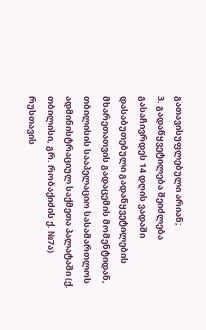გათავისუფლებული არიან;
3. გადაწყვეტილება შეიძლება გასაჩივრდეს 14 დღის ვადაში დასაბუთებული გადაწყვეტილების მხარეთათვის გადაცემის მომენტიდან, თბილისის სააპელაციო სასამართლოს ადმინისტრაციულ საქმეთა პალატაში (ქ. თბილისი, გრ. რობაქიძის ქ. №7ა) რუსთავის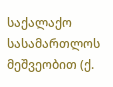საქალაქო სასამართლოს მეშვეობით (ქ.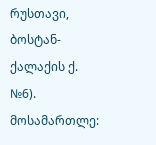რუსთავი, ბოსტან-ქალაქის ქ. №6).
მოსამართლე: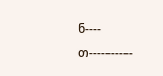ნ---- თ----–---–-